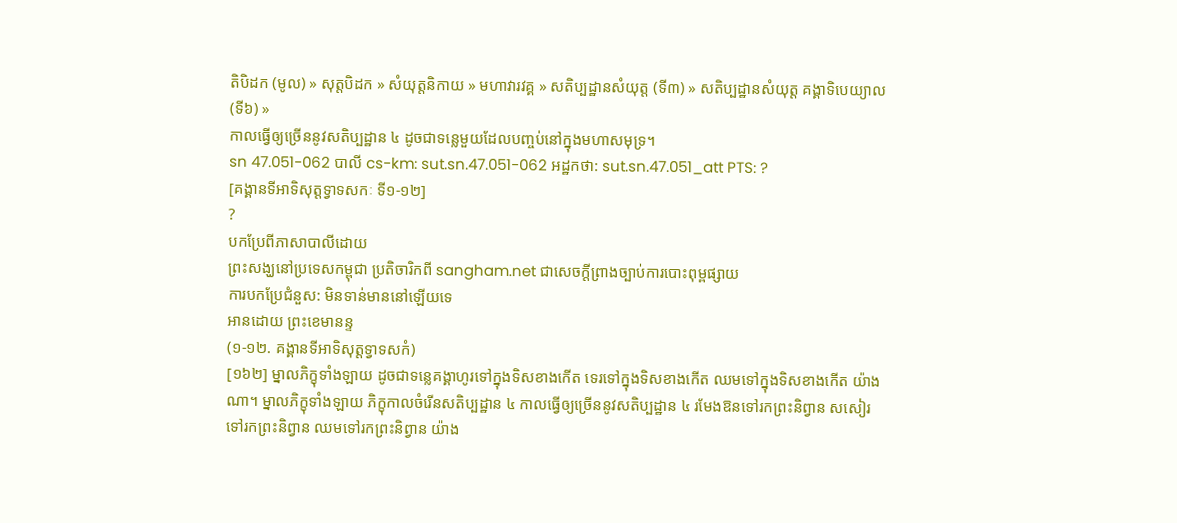តិបិដក (មូល) » សុត្តបិដក » សំយុត្តនិកាយ » មហាវារវគ្គ » សតិប្បដ្ឋានសំយុត្ត (ទី៣) » សតិប្បដ្ឋានសំយុត្ត គង្គាទិបេយ្យាល (ទី៦) »
កាលធ្វើឲ្យច្រើននូវសតិប្បដ្ឋាន ៤ ដូចជាទន្លេមួយដែលបញ្ចប់នៅក្នុងមហាសមុទ្រ។
sn 47.051-062 បាលី cs-km: sut.sn.47.051-062 អដ្ឋកថា: sut.sn.47.051_att PTS: ?
[គង្គានទីអាទិសុត្តទ្វាទសកៈ ទី១-១២]
?
បកប្រែពីភាសាបាលីដោយ
ព្រះសង្ឃនៅប្រទេសកម្ពុជា ប្រតិចារិកពី sangham.net ជាសេចក្តីព្រាងច្បាប់ការបោះពុម្ពផ្សាយ
ការបកប្រែជំនួស: មិនទាន់មាននៅឡើយទេ
អានដោយ ព្រះខេមានន្ទ
(១-១២. គង្គានទីអាទិសុត្តទ្វាទសកំ)
[១៦២] ម្នាលភិក្ខុទាំងឡាយ ដូចជាទន្លេគង្គាហូរទៅក្នុងទិសខាងកើត ទេរទៅក្នុងទិសខាងកើត ឈមទៅក្នុងទិសខាងកើត យ៉ាងណា។ ម្នាលភិក្ខុទាំងឡាយ ភិក្ខុកាលចំរើនសតិប្បដ្ឋាន ៤ កាលធ្វើឲ្យច្រើននូវសតិប្បដ្ឋាន ៤ រមែងឱនទៅរកព្រះនិព្វាន សសៀរទៅរកព្រះនិព្វាន ឈមទៅរកព្រះនិព្វាន យ៉ាង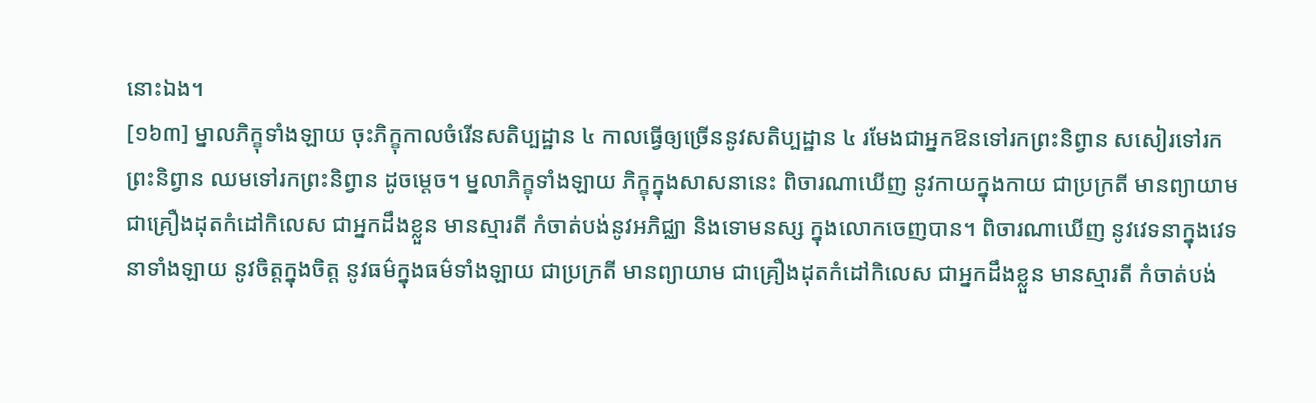នោះឯង។
[១៦៣] ម្នាលភិក្ខុទាំងឡាយ ចុះភិក្ខុកាលចំរើនសតិប្បដ្ឋាន ៤ កាលធ្វើឲ្យច្រើននូវសតិប្បដ្ឋាន ៤ រមែងជាអ្នកឱនទៅរកព្រះនិព្វាន សសៀរទៅរកព្រះនិព្វាន ឈមទៅរកព្រះនិព្វាន ដូចម្តេច។ ម្នលាភិក្ខុទាំងឡាយ ភិក្ខុក្នុងសាសនានេះ ពិចារណាឃើញ នូវកាយក្នុងកាយ ជាប្រក្រតី មានព្យាយាម ជាគ្រឿងដុតកំដៅកិលេស ជាអ្នកដឹងខ្លួន មានស្មារតី កំចាត់បង់នូវអភិជ្ឈា និងទោមនស្ស ក្នុងលោកចេញបាន។ ពិចារណាឃើញ នូវវេទនាក្នុងវេទនាទាំងឡាយ នូវចិត្តក្នុងចិត្ត នូវធម៌ក្នុងធម៌ទាំងឡាយ ជាប្រក្រតី មានព្យាយាម ជាគ្រឿងដុតកំដៅកិលេស ជាអ្នកដឹងខ្លួន មានស្មារតី កំចាត់បង់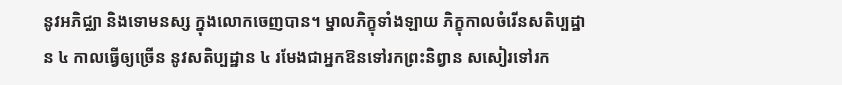នូវអភិជ្ឈា និងទោមនស្ស ក្នុងលោកចេញបាន។ ម្នាលភិក្ខុទាំងឡាយ ភិក្ខុកាលចំរើនសតិប្បដ្ឋាន ៤ កាលធ្វើឲ្យច្រើន នូវសតិប្បដ្ឋាន ៤ រមែងជាអ្នកឱនទៅរកព្រះនិព្វាន សសៀរទៅរក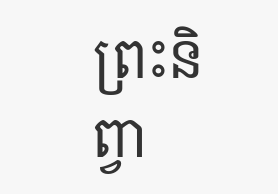ព្រះនិព្វា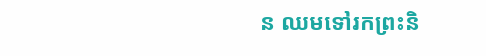ន ឈមទៅរកព្រះនិ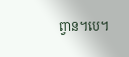ព្វាន។បេ។